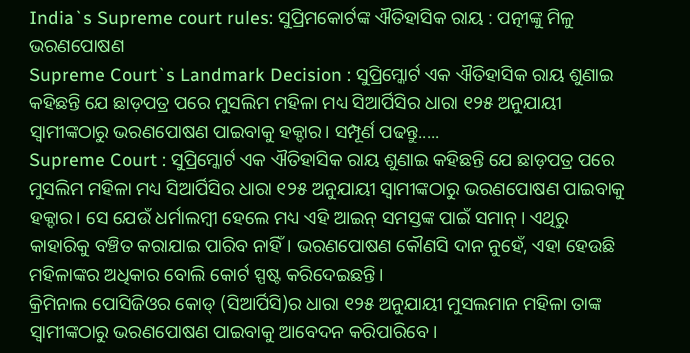India`s Supreme court rules: ସୁପ୍ରିମକୋର୍ଟଙ୍କ ଐତିହାସିକ ରାୟ : ପତ୍ନୀଙ୍କୁ ମିଳୁ ଭରଣପୋଷଣ
Supreme Court`s Landmark Decision : ସୁପ୍ରିମ୍କୋର୍ଟ ଏକ ଐତିହାସିକ ରାୟ ଶୁଣାଇ କହିଛନ୍ତି ଯେ ଛାଡ଼ପତ୍ର ପରେ ମୁସଲିମ ମହିଳା ମଧ୍ୟ ସିଆର୍ପିସିର ଧାରା ୧୨୫ ଅନୁଯାୟୀ ସ୍ୱାମୀଙ୍କଠାରୁ ଭରଣପୋଷଣ ପାଇବାକୁ ହକ୍ଦାର। ସମ୍ପୂର୍ଣ ପଢନ୍ତୁ.....
Supreme Court : ସୁପ୍ରିମ୍କୋର୍ଟ ଏକ ଐତିହାସିକ ରାୟ ଶୁଣାଇ କହିଛନ୍ତି ଯେ ଛାଡ଼ପତ୍ର ପରେ ମୁସଲିମ ମହିଳା ମଧ୍ୟ ସିଆର୍ପିସିର ଧାରା ୧୨୫ ଅନୁଯାୟୀ ସ୍ୱାମୀଙ୍କଠାରୁ ଭରଣପୋଷଣ ପାଇବାକୁ ହକ୍ଦାର। ସେ ଯେଉଁ ଧର୍ମାଲମ୍ବୀ ହେଲେ ମଧ୍ୟ ଏହି ଆଇନ୍ ସମସ୍ତଙ୍କ ପାଇଁ ସମାନ୍। ଏଥିରୁ କାହାରିକୁ ବଞ୍ଚିତ କରାଯାଇ ପାରିବ ନାହିଁ। ଭରଣପୋଷଣ କୌଣସି ଦାନ ନୁହେଁ, ଏହା ହେଉଛି ମହିଳାଙ୍କର ଅଧିକାର ବୋଲି କୋର୍ଟ ସ୍ପଷ୍ଟ କରିଦେଇଛନ୍ତି।
କ୍ରିମିନାଲ ପୋସିଜିଓର କୋଡ୍ (ସିଆର୍ପିସି)ର ଧାରା ୧୨୫ ଅନୁଯାୟୀ ମୁସଲମାନ ମହିଳା ତାଙ୍କ ସ୍ବାମୀଙ୍କଠାରୁ ଭରଣପୋଷଣ ପାଇବାକୁ ଆବେଦନ କରିପାରିବେ।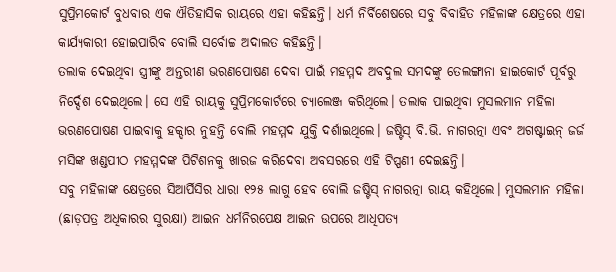ସୁପ୍ରିମକୋର୍ଟ ବୁଧବାର ଏକ ଐତିହାସିକ ରାୟରେ ଏହା କହିଛନ୍ତି। ଧର୍ମ ନିର୍ବିଶେଷରେ ସବୁ ବିବାହିତ ମହିଳାଙ୍କ କ୍ଷେତ୍ରରେ ଏହା କାର୍ଯ୍ୟକାରୀ ହୋଇପାରିବ ବୋଲି ସର୍ବୋଚ୍ଚ ଅଦାଲତ କହିଛନ୍ତି।
ତଲାକ ଦେଇଥିବା ସ୍ତ୍ରୀଙ୍କୁ ଅନ୍ତରୀଣ ଭରଣପୋଷଣ ଦେବା ପାଇଁ ମହମ୍ମଦ ଅବଦୁଲ ସମଦଙ୍କୁ ତେଲଙ୍ଗାନା ହାଇକୋର୍ଟ ପୂର୍ବରୁ ନିର୍ଦ୍ଦେଶ ଦେଇଥିଲେ। ସେ ଏହି ରାୟକୁ ସୁପ୍ରିମକୋର୍ଟରେ ଚ୍ୟାଲେଞ୍ଜ କରିଥିଲେ। ତଲାକ ପାଇଥିବା ମୁସଲମାନ ମହିଳା ଭରଣପୋଷଣ ପାଇବାକୁ ହକ୍ଦାର ନୁହନ୍ତି ବୋଲି ମହମ୍ମଦ ଯୁକ୍ତି ଦର୍ଶାଇଥିଲେ। ଜଷ୍ଟିସ୍ ବି.ଭି. ନାଗରତ୍ନା ଏବଂ ଅଗଷ୍ଟାଇନ୍ ଜର୍ଜ ମସିଙ୍କ ଖଣ୍ଡପୀଠ ମହମ୍ମଦଙ୍କ ପିଟିଶନକୁ ଖାରଜ କରିଦେବା ଅବସରରେ ଏହି ଟିପ୍ପଣୀ ଦେଇଛନ୍ତି।
ସବୁ ମହିଳାଙ୍କ କ୍ଷେତ୍ରରେ ସିଆର୍ପିସିର ଧାରା ୧୨୫ ଲାଗୁ ହେବ ବୋଲି ଜଷ୍ଟିସ୍ ନାଗରତ୍ନା ରାୟ କହିଥିଲେ। ମୁସଲମାନ ମହିଳା (ଛାଡ଼ପତ୍ର ଅଧିକାରର ସୁରକ୍ଷା) ଆଇନ ଧର୍ମନିରପେକ୍ଷ ଆଇନ ଉପରେ ଆଧିପତ୍ୟ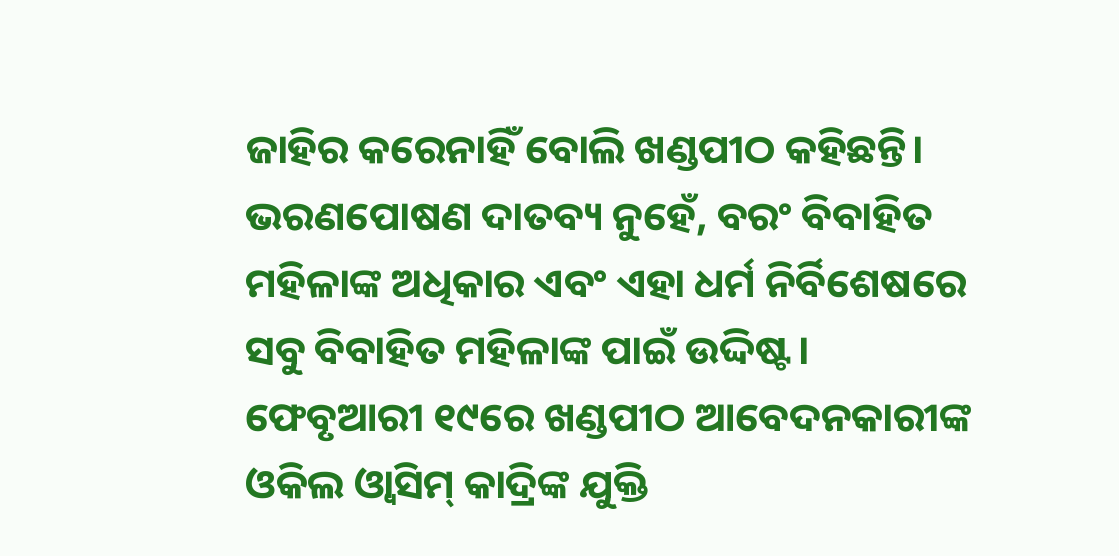ଜାହିର କରେନାହିଁ ବୋଲି ଖଣ୍ଡପୀଠ କହିଛନ୍ତି। ଭରଣପୋଷଣ ଦାତବ୍ୟ ନୁହେଁ, ବରଂ ବିବାହିତ ମହିଳାଙ୍କ ଅଧିକାର ଏବଂ ଏହା ଧର୍ମ ନିର୍ବିଶେଷରେ ସବୁ ବିବାହିତ ମହିଳାଙ୍କ ପାଇଁ ଉଦ୍ଦିଷ୍ଟ।
ଫେବୃଆରୀ ୧୯ରେ ଖଣ୍ଡପୀଠ ଆବେଦନକାରୀଙ୍କ ଓକିଲ ଓ୍ବାସିମ୍ କାଦ୍ରିଙ୍କ ଯୁକ୍ତି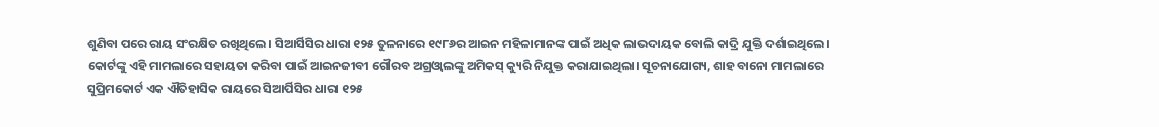ଶୁଣିବା ପରେ ରାୟ ସଂରକ୍ଷିତ ରଖିଥିଲେ। ସିଆର୍ସିସିର ଧାରା ୧୨୫ ତୁଳନାରେ ୧୯୮୬ର ଆଇନ ମହିଳାମାନଙ୍କ ପାଇଁ ଅଧିକ ଲାଭଦାୟକ ବୋଲି କାଦ୍ରି ଯୁକ୍ତି ଦର୍ଶାଇଥିଲେ। କୋର୍ଟଙ୍କୁ ଏହି ମାମଲାରେ ସହାୟତା କରିବା ପାଇଁ ଆଇନଜୀବୀ ଗୌରବ ଅଗ୍ରଓ୍ବାଲଙ୍କୁ ଅମିକସ୍ କ୍ୟୁରି ନିଯୁକ୍ତ କରାଯାଇଥିଲା। ସୂଚନାଯୋଗ୍ୟ, ଶାହ ବାନୋ ମାମଲାରେ ସୁପ୍ରିମକୋର୍ଟ ଏକ ଐତିହାସିକ ରାୟରେ ସିଆର୍ପିସିର ଧାରା ୧୨୫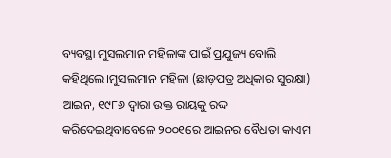ବ୍ୟବସ୍ଥା ମୁସଲମାନ ମହିଳାଙ୍କ ପାଇଁ ପ୍ରଯୁଜ୍ୟ ବୋଲି କହିଥିଲେ।ମୁସଲମାନ ମହିଳା (ଛାଡ଼ପତ୍ର ଅଧିକାର ସୁରକ୍ଷା) ଆଇନ, ୧୯୮୬ ଦ୍ୱାରା ଉକ୍ତ ରାୟକୁ ରଦ୍ଦ କରିଦେଇଥିବାବେଳେ ୨୦୦୧ରେ ଆଇନର ବୈଧତା କାଏମ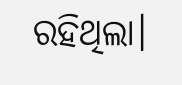ରହିଥିଲା।